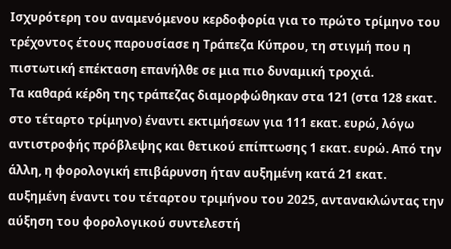Ισχυρότερη του αναμενόμενου κερδοφορία για το πρώτο τρίμηνο του τρέχοντος έτους παρουσίασε η Τράπεζα Κύπρου, τη στιγμή που η πιστωτική επέκταση επανήλθε σε μια πιο δυναμική τροχιά.
Τα καθαρά κέρδη της τράπεζας διαμορφώθηκαν στα 121 (στα 128 εκατ. στο τέταρτο τρίμηνο) έναντι εκτιμήσεων για 111 εκατ. ευρώ, λόγω αντιστροφής πρόβλεψης και θετικού επίπτωσης 1 εκατ. ευρώ. Από την άλλη, η φορολογική επιβάρυνση ήταν αυξημένη κατά 21 εκατ. αυξημένη έναντι του τέταρτου τριμήνου του 2025, αντανακλώντας την αύξηση του φορολογικού συντελεστή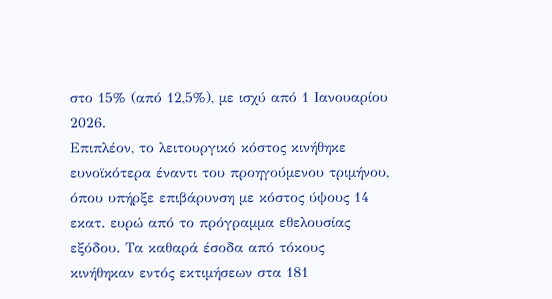στο 15% (από 12,5%), με ισχύ από 1 Ιανουαρίου 2026.
Επιπλέον, το λειτουργικό κόστος κινήθηκε ευνοϊκότερα έναντι του προηγούμενου τριμήνου, όπου υπήρξε επιβάρυνση με κόστος ύψους 14 εκατ. ευρώ από το πρόγραμμα εθελουσίας εξόδου. Τα καθαρά έσοδα από τόκους κινήθηκαν εντός εκτιμήσεων στα 181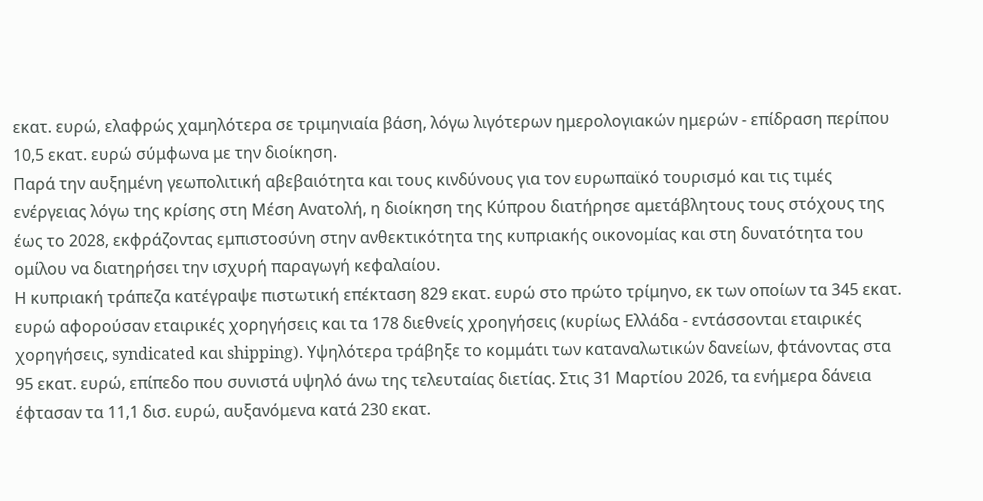εκατ. ευρώ, ελαφρώς χαμηλότερα σε τριμηνιαία βάση, λόγω λιγότερων ημερολογιακών ημερών - επίδραση περίπου 10,5 εκατ. ευρώ σύμφωνα με την διοίκηση.
Παρά την αυξημένη γεωπολιτική αβεβαιότητα και τους κινδύνους για τον ευρωπαϊκό τουρισμό και τις τιμές ενέργειας λόγω της κρίσης στη Μέση Ανατολή, η διοίκηση της Κύπρου διατήρησε αμετάβλητους τους στόχους της έως το 2028, εκφράζοντας εμπιστοσύνη στην ανθεκτικότητα της κυπριακής οικονομίας και στη δυνατότητα του ομίλου να διατηρήσει την ισχυρή παραγωγή κεφαλαίου.
Η κυπριακή τράπεζα κατέγραψε πιστωτική επέκταση 829 εκατ. ευρώ στο πρώτο τρίμηνο, εκ των οποίων τα 345 εκατ. ευρώ αφορούσαν εταιρικές χορηγήσεις και τα 178 διεθνείς χροηγήσεις (κυρίως Ελλάδα - εντάσσονται εταιρικές χορηγήσεις, syndicated και shipping). Υψηλότερα τράβηξε το κομμάτι των καταναλωτικών δανείων, φτάνοντας στα 95 εκατ. ευρώ, επίπεδο που συνιστά υψηλό άνω της τελευταίας διετίας. Στις 31 Μαρτίου 2026, τα ενήμερα δάνεια έφτασαν τα 11,1 δισ. ευρώ, αυξανόμενα κατά 230 εκατ.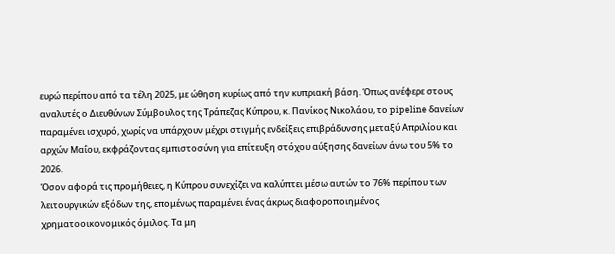ευρώ περίπου από τα τέλη 2025, με ώθηση κυρίως από την κυπριακή βάση. Όπως ανέφερε στους αναλυτές ο Διευθύνων Σύμβουλος της Τράπεζας Κύπρου, κ. Πανίκος Νικολάου, το pipeline δανείων παραμένει ισχυρό, χωρίς να υπάρχουν μέχρι στιγμής ενδείξεις επιβράδυνσης μεταξύ Απριλίου και αρχών Μαΐου, εκφράζοντας εμπιστοσύνη για επίτευξη στόχου αύξησης δανείων άνω του 5% το 2026.
Όσον αφορά τις προμήθειες, η Κύπρου συνεχίζει να καλύπτει μέσω αυτών το 76% περίπου των λειτουργικών εξόδων της, επομένως παραμένει ένας άκρως διαφοροποιημένος χρηματοοικονομικός όμιλος. Τα μη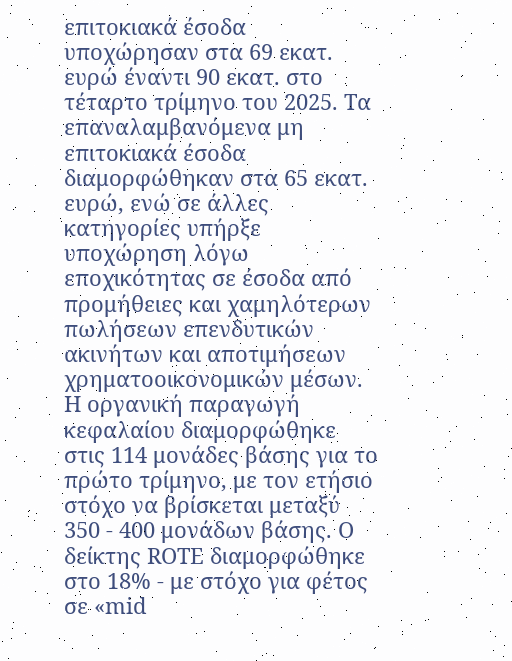επιτοκιακά έσοδα υποχώρησαν στα 69 εκατ. ευρώ έναντι 90 εκατ. στο τέταρτο τρίμηνο του 2025. Τα επαναλαμβανόμενα μη επιτοκιακά έσοδα διαμορφώθηκαν στα 65 εκατ. ευρώ, ενώ σε άλλες κατηγορίες υπήρξε υποχώρηση λόγω εποχικότητας σε έσοδα από προμήθειες και χαμηλότερων πωλήσεων επενδυτικών ακινήτων και αποτιμήσεων χρηματοοικονομικών μέσων.
Η οργανική παραγωγή κεφαλαίου διαμορφώθηκε στις 114 μονάδες βάσης για το πρώτο τρίμηνο, με τον ετήσιο στόχο να βρίσκεται μεταξύ 350 - 400 μονάδων βάσης. Ο δείκτης ROTE διαμορφώθηκε στο 18% - με στόχο για φέτος σε «mid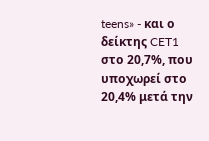teens» - και ο δείκτης CET1 στο 20,7%, που υποχωρεί στο 20,4% μετά την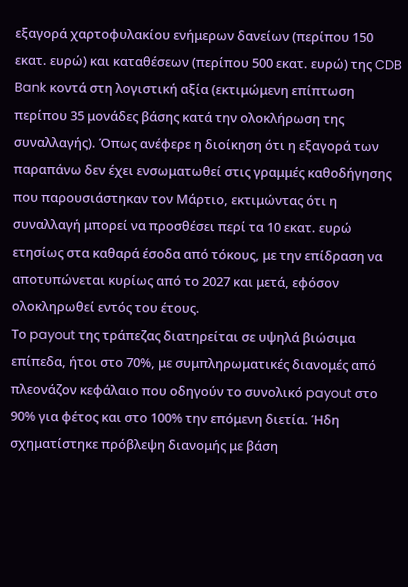εξαγορά χαρτοφυλακίου ενήμερων δανείων (περίπου 150 εκατ. ευρώ) και καταθέσεων (περίπου 500 εκατ. ευρώ) της CDB Bank κοντά στη λογιστική αξία (εκτιμώμενη επίπτωση περίπου 35 μονάδες βάσης κατά την ολοκλήρωση της συναλλαγής). Όπως ανέφερε η διοίκηση ότι η εξαγορά των παραπάνω δεν έχει ενσωματωθεί στις γραμμές καθοδήγησης που παρουσιάστηκαν τον Μάρτιο, εκτιμώντας ότι η συναλλαγή μπορεί να προσθέσει περί τα 10 εκατ. ευρώ ετησίως στα καθαρά έσοδα από τόκους, με την επίδραση να αποτυπώνεται κυρίως από το 2027 και μετά, εφόσον ολοκληρωθεί εντός του έτους.
Το payout της τράπεζας διατηρείται σε υψηλά βιώσιμα επίπεδα, ήτοι στο 70%, με συμπληρωματικές διανομές από πλεονάζον κεφάλαιο που οδηγούν το συνολικό payout στο 90% για φέτος και στο 100% την επόμενη διετία. Ήδη σχηματίστηκε πρόβλεψη διανομής με βάση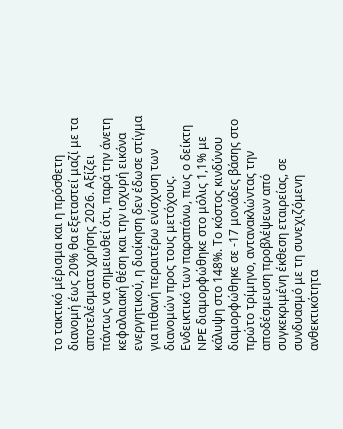το τακτικό μέρισμα και η πρόσθετη διανομή έως 20% θα εξεταστεί μαζί με τα αποτελέσματα χρήσης 2026. Αξίζει πάντως να σημειωθεί ότι, παρά την άνετη κεφαλαιακή θέση και την ισχυρή εικόνα ενεργητικού, η διοίκηση δεν έδωσε στίγμα για πιθανή περαιτέρω ενίσχυση των διανομών προς τους μετόχους.
Ενδεικτικό των παραπάνω, πως ο δείκτη NPE διαμορφώθηκε στο μόλις 1,1% με κάλυψη στο 148%. Το κόστος κινδύνου διαμορφώθηκε σε -17 μονάδες βάσης στο πρώτο τρίμηνο, αντανακλώντας την αποδέσμευση προβλέψεων από συγκεκριμένη έκθεση εταιρείας, σε συνδυασμό με τη συνεχιζόμενη ανθεκτικότητα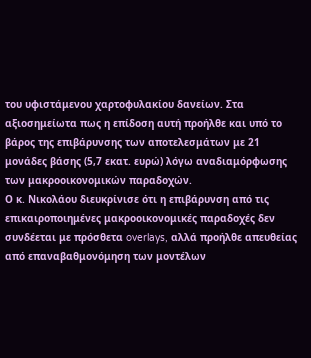του υφιστάμενου χαρτοφυλακίου δανείων. Στα αξιοσημείωτα πως η επίδοση αυτή προήλθε και υπό το βάρος της επιβάρυνσης των αποτελεσμάτων με 21 μονάδες βάσης (5,7 εκατ. ευρώ) λόγω αναδιαμόρφωσης των μακροοικονομικών παραδοχών.
Ο κ. Νικολάου διευκρίνισε ότι η επιβάρυνση από τις επικαιροποιημένες μακροοικονομικές παραδοχές δεν συνδέεται με πρόσθετα overlays, αλλά προήλθε απευθείας από επαναβαθμονόμηση των μοντέλων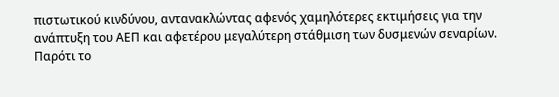πιστωτικού κινδύνου, αντανακλώντας αφενός χαμηλότερες εκτιμήσεις για την ανάπτυξη του ΑΕΠ και αφετέρου μεγαλύτερη στάθμιση των δυσμενών σεναρίων.
Παρότι το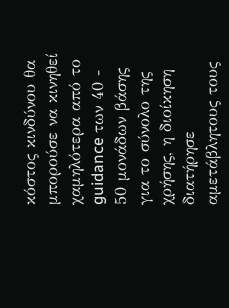κόστος κινδύνου θα μπορούσε να κινηθεί χαμηλότερα από το guidance των 40 - 50 μονάδων βάσης για το σύνολο της χρήσης, η διοίκηση διατήρησε αμετάβλητους τους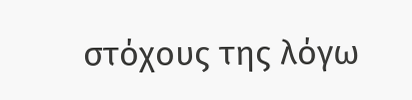στόχους της λόγω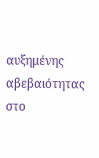αυξημένης αβεβαιότητας στο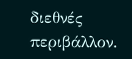διεθνές περιβάλλον.